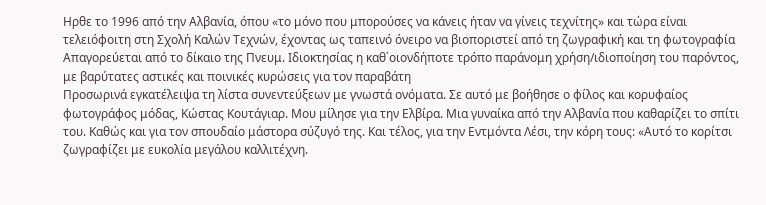Ηρθε το 1996 από την Αλβανία, όπου «το μόνο που μπορούσες να κάνεις ήταν να γίνεις τεχνίτης» και τώρα είναι τελειόφοιτη στη Σχολή Καλών Τεχνών, έχοντας ως ταπεινό όνειρο να βιοποριστεί από τη ζωγραφική και τη φωτογραφία
Απαγορεύεται από το δίκαιο της Πνευμ. Ιδιοκτησίας η καθ΄οιονδήποτε τρόπο παράνομη χρήση/ιδιοποίηση του παρόντος, με βαρύτατες αστικές και ποινικές κυρώσεις για τον παραβάτη
Προσωρινά εγκατέλειψα τη λίστα συνεντεύξεων με γνωστά ονόματα. Σε αυτό με βοήθησε ο φίλος και κορυφαίος φωτογράφος μόδας, Κώστας Κουτάγιαρ. Μου μίλησε για την Ελβίρα. Μια γυναίκα από την Αλβανία που καθαρίζει το σπίτι του. Καθώς και για τον σπουδαίο μάστορα σύζυγό της. Και τέλος, για την Εντμόντα Λέσι, την κόρη τους: «Αυτό το κορίτσι ζωγραφίζει με ευκολία μεγάλου καλλιτέχνη.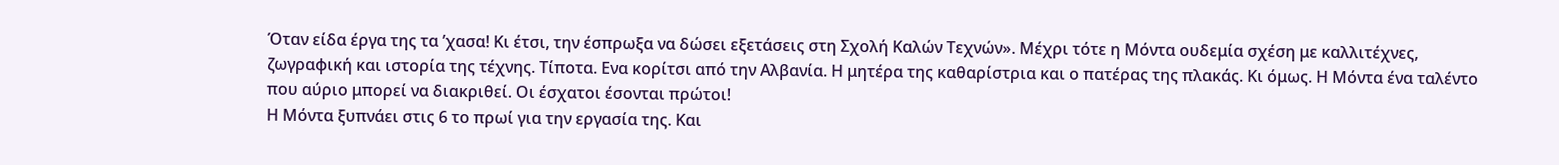Όταν είδα έργα της τα ’χασα! Κι έτσι, την έσπρωξα να δώσει εξετάσεις στη Σχολή Καλών Τεχνών». Μέχρι τότε η Μόντα ουδεμία σχέση με καλλιτέχνες, ζωγραφική και ιστορία της τέχνης. Τίποτα. Ενα κορίτσι από την Αλβανία. Η μητέρα της καθαρίστρια και ο πατέρας της πλακάς. Κι όμως. Η Μόντα ένα ταλέντο που αύριο μπορεί να διακριθεί. Οι έσχατοι έσονται πρώτοι!
Η Μόντα ξυπνάει στις 6 το πρωί για την εργασία της. Και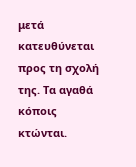μετά κατευθύνεται προς τη σχολή της. Τα αγαθά κόποις κτώνται.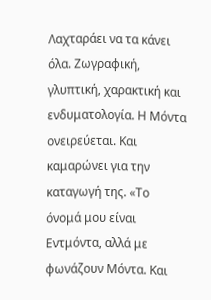Λαχταράει να τα κάνει όλα. Ζωγραφική, γλυπτική, χαρακτική και ενδυματολογία. Η Μόντα ονειρεύεται. Και καμαρώνει για την καταγωγή της. «Το όνομά μου είναι Εντμόντα, αλλά με φωνάζουν Μόντα. Και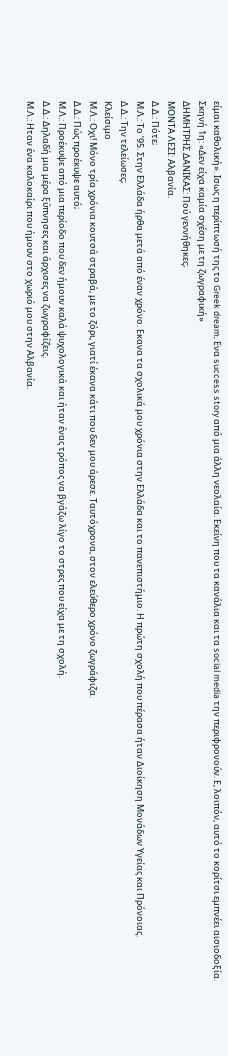είμαι καθολική». Ισως η περίπτωσή της το Greek dream. Ενα success story από μια άλλη νεολαία. Εκείνη που τα κανάλια και τα social media την περιφρονούν. Ε, λοιπόν, αυτό το κορίτσι εμπνέει αισιοδοξία.
Σκηνή 1η: «Δεν είχα καμία σχέση με τη ζωγραφική»
ΔΗΜΗΤΡΗΣ ΔΑΝΙΚΑΣ: Πού γεννήθηκες;
ΜΟΝΤΑ ΛΕΣΙ: Αλβανία.
Δ.Δ.: Πότε;
Μ.Λ.: Το ’95. Στην Ελλάδα ήρθα μετά από έναν χρόνο. Εκανα τα σχολικά μου χρόνια στην Ελλάδα και το πανεπιστήμιο. Η πρώτη σχολή που πέρασα ήταν Διοίκηση Μονάδων Υγείας και Πρόνοιας.
Δ.Δ.: Την τελείωσες;
Κλείσιμο
Μ.Λ.: Οχι! Μόνο τρία χρόνια κουτσά στραβά, με το ζόρι, γιατί έκανα κάτι που δεν μου άρεσε. Ταυτόχρονα, στον ελεύθερο χρόνο ζωγράφιζα.
Δ.Δ.: Πώς προέκυψε αυτό;
Μ.Λ.: Προέκυψε από μια περίοδο που δεν ήμουν καλά ψυχολογικά και ήταν ένας τρόπος να βγάζω λίγο το στρες που είχα με τη σχολή.
Δ.Δ.: Δηλαδή μια μέρα ξύπνησες και άρχισες να ζωγραφίζεις.
Μ.Λ.: Ηταν ένα καλοκαίρι που ήμουν στο χωριό μου στην Αλβανία.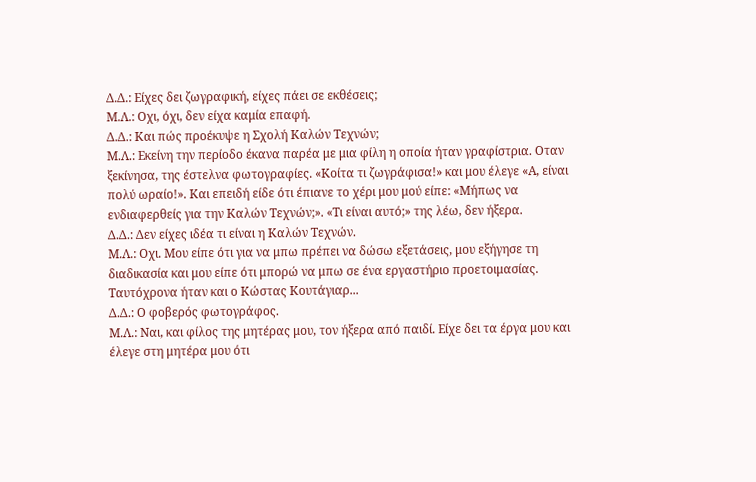Δ.Δ.: Είχες δει ζωγραφική, είχες πάει σε εκθέσεις;
Μ.Λ.: Οχι, όχι, δεν είχα καμία επαφή.
Δ.Δ.: Και πώς προέκυψε η Σχολή Καλών Τεχνών;
Μ.Λ.: Εκείνη την περίοδο έκανα παρέα με μια φίλη η οποία ήταν γραφίστρια. Οταν ξεκίνησα, της έστελνα φωτογραφίες. «Κοίτα τι ζωγράφισα!» και μου έλεγε «Α, είναι πολύ ωραίο!». Και επειδή είδε ότι έπιανε το χέρι μου μού είπε: «Μήπως να ενδιαφερθείς για την Καλών Τεχνών;». «Τι είναι αυτό;» της λέω, δεν ήξερα.
Δ.Δ.: Δεν είχες ιδέα τι είναι η Καλών Τεχνών.
Μ.Λ.: Οχι. Μου είπε ότι για να μπω πρέπει να δώσω εξετάσεις, μου εξήγησε τη διαδικασία και μου είπε ότι μπορώ να μπω σε ένα εργαστήριο προετοιμασίας. Ταυτόχρονα ήταν και ο Κώστας Κουτάγιαρ...
Δ.Δ.: Ο φοβερός φωτογράφος.
Μ.Λ.: Ναι, και φίλος της μητέρας μου, τον ήξερα από παιδί. Είχε δει τα έργα μου και έλεγε στη μητέρα μου ότι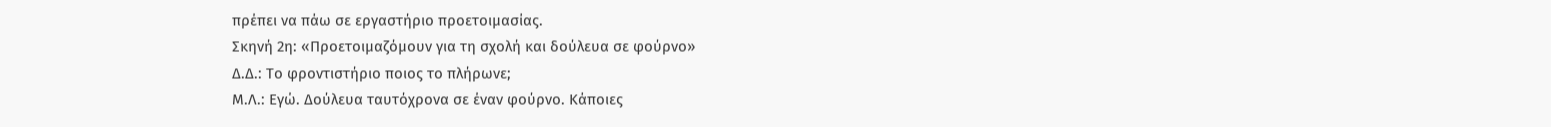πρέπει να πάω σε εργαστήριο προετοιμασίας.
Σκηνή 2η: «Προετοιμαζόμουν για τη σχολή και δούλευα σε φούρνο»
Δ.Δ.: Το φροντιστήριο ποιος το πλήρωνε;
Μ.Λ.: Εγώ. Δούλευα ταυτόχρονα σε έναν φούρνο. Κάποιες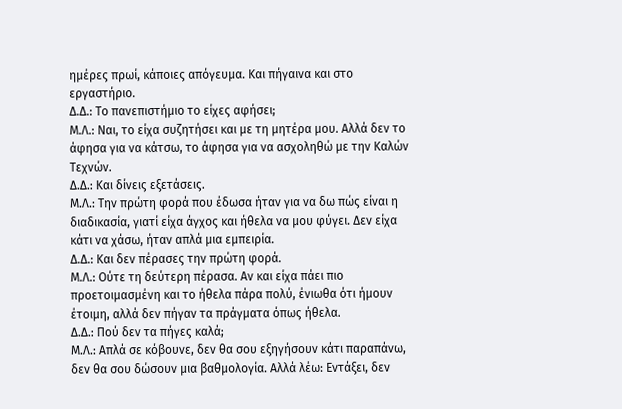ημέρες πρωί, κάποιες απόγευμα. Και πήγαινα και στο εργαστήριο.
Δ.Δ.: Το πανεπιστήμιο το είχες αφήσει;
Μ.Λ.: Ναι, το είχα συζητήσει και με τη μητέρα μου. Αλλά δεν το άφησα για να κάτσω, το άφησα για να ασχοληθώ με την Καλών Τεχνών.
Δ.Δ.: Και δίνεις εξετάσεις.
Μ.Λ.: Την πρώτη φορά που έδωσα ήταν για να δω πώς είναι η διαδικασία, γιατί είχα άγχος και ήθελα να μου φύγει. Δεν είχα κάτι να χάσω, ήταν απλά μια εμπειρία.
Δ.Δ.: Και δεν πέρασες την πρώτη φορά.
Μ.Λ.: Ούτε τη δεύτερη πέρασα. Αν και είχα πάει πιο προετοιμασμένη και το ήθελα πάρα πολύ, ένιωθα ότι ήμουν έτοιμη, αλλά δεν πήγαν τα πράγματα όπως ήθελα.
Δ.Δ.: Πού δεν τα πήγες καλά;
Μ.Λ.: Απλά σε κόβουνε, δεν θα σου εξηγήσουν κάτι παραπάνω, δεν θα σου δώσουν μια βαθμολογία. Αλλά λέω: Εντάξει, δεν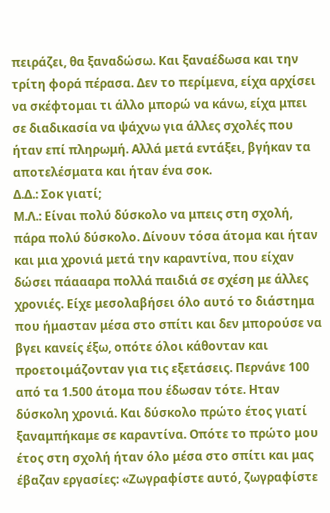πειράζει, θα ξαναδώσω. Και ξαναέδωσα και την τρίτη φορά πέρασα. Δεν το περίμενα, είχα αρχίσει να σκέφτομαι τι άλλο μπορώ να κάνω, είχα μπει σε διαδικασία να ψάχνω για άλλες σχολές που ήταν επί πληρωμή. Αλλά μετά εντάξει, βγήκαν τα αποτελέσματα και ήταν ένα σοκ.
Δ.Δ.: Σοκ γιατί;
Μ.Λ.: Είναι πολύ δύσκολο να μπεις στη σχολή, πάρα πολύ δύσκολο. Δίνουν τόσα άτομα και ήταν και μια χρονιά μετά την καραντίνα, που είχαν δώσει πάαααρα πολλά παιδιά σε σχέση με άλλες χρονιές. Είχε μεσολαβήσει όλο αυτό το διάστημα που ήμασταν μέσα στο σπίτι και δεν μπορούσε να βγει κανείς έξω, οπότε όλοι κάθονταν και προετοιμάζονταν για τις εξετάσεις. Περνάνε 100 από τα 1.500 άτομα που έδωσαν τότε. Ηταν δύσκολη χρονιά. Και δύσκολο πρώτο έτος γιατί ξαναμπήκαμε σε καραντίνα. Οπότε το πρώτο μου έτος στη σχολή ήταν όλο μέσα στο σπίτι και μας έβαζαν εργασίες: «Ζωγραφίστε αυτό, ζωγραφίστε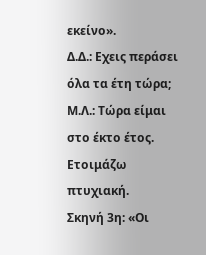εκείνο».
Δ.Δ.: Εχεις περάσει όλα τα έτη τώρα;
Μ.Λ.: Τώρα είμαι στο έκτο έτος. Ετοιμάζω πτυχιακή.
Σκηνή 3η: «Οι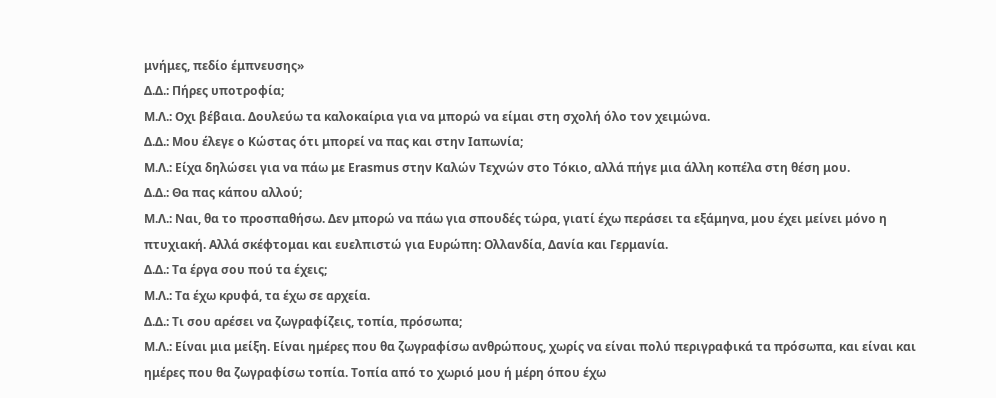μνήμες, πεδίο έμπνευσης»
Δ.Δ.: Πήρες υποτροφία;
Μ.Λ.: Οχι βέβαια. Δουλεύω τα καλοκαίρια για να μπορώ να είμαι στη σχολή όλο τον χειμώνα.
Δ.Δ.: Μου έλεγε ο Κώστας ότι μπορεί να πας και στην Ιαπωνία;
Μ.Λ.: Είχα δηλώσει για να πάω με Erasmus στην Καλών Τεχνών στο Τόκιο, αλλά πήγε μια άλλη κοπέλα στη θέση μου.
Δ.Δ.: Θα πας κάπου αλλού;
Μ.Λ.: Ναι, θα το προσπαθήσω. Δεν μπορώ να πάω για σπουδές τώρα, γιατί έχω περάσει τα εξάμηνα, μου έχει μείνει μόνο η πτυχιακή. Αλλά σκέφτομαι και ευελπιστώ για Ευρώπη: Ολλανδία, Δανία και Γερμανία.
Δ.Δ.: Τα έργα σου πού τα έχεις;
Μ.Λ.: Τα έχω κρυφά, τα έχω σε αρχεία.
Δ.Δ.: Τι σου αρέσει να ζωγραφίζεις, τοπία, πρόσωπα;
Μ.Λ.: Είναι μια μείξη. Είναι ημέρες που θα ζωγραφίσω ανθρώπους, χωρίς να είναι πολύ περιγραφικά τα πρόσωπα, και είναι και ημέρες που θα ζωγραφίσω τοπία. Τοπία από το χωριό μου ή μέρη όπου έχω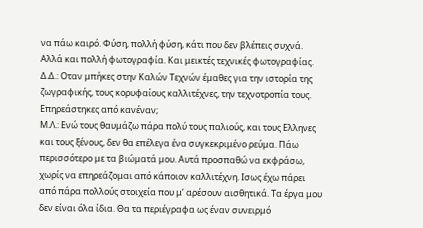να πάω καιρό. Φύση, πολλή φύση, κάτι που δεν βλέπεις συχνά. Αλλά και πολλή φωτογραφία. Και μεικτές τεχνικές φωτογραφίας.
Δ.Δ.: Οταν μπήκες στην Καλών Τεχνών έμαθες για την ιστορία της ζωγραφικής, τους κορυφαίους καλλιτέχνες, την τεχνοτροπία τους. Επηρεάστηκες από κανέναν;
Μ.Λ.: Ενώ τους θαυμάζω πάρα πολύ τους παλιούς, και τους Ελληνες και τους ξένους, δεν θα επέλεγα ένα συγκεκριμένο ρεύμα. Πάω περισσότερο με τα βιώματά μου. Αυτά προσπαθώ να εκφράσω, χωρίς να επηρεάζομαι από κάποιον καλλιτέχνη. Ισως έχω πάρει από πάρα πολλούς στοιχεία που μ’ αρέσουν αισθητικά. Τα έργα μου δεν είναι όλα ίδια. Θα τα περιέγραφα ως έναν συνειρμό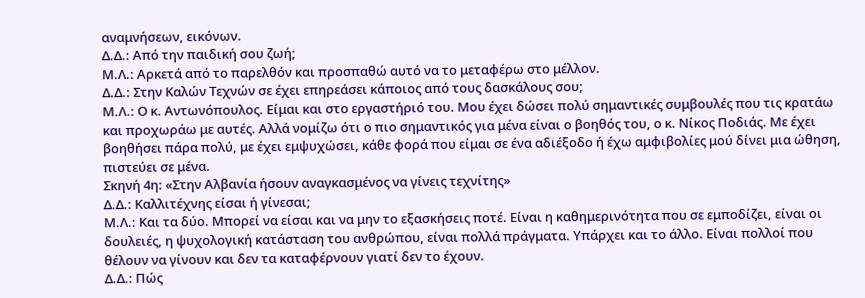αναμνήσεων, εικόνων.
Δ.Δ.: Από την παιδική σου ζωή;
Μ.Λ.: Αρκετά από το παρελθόν και προσπαθώ αυτό να το μεταφέρω στο μέλλον.
Δ.Δ.: Στην Καλών Τεχνών σε έχει επηρεάσει κάποιος από τους δασκάλους σου;
Μ.Λ.: Ο κ. Αντωνόπουλος. Είμαι και στο εργαστήριό του. Μου έχει δώσει πολύ σημαντικές συμβουλές που τις κρατάω και προχωράω με αυτές. Αλλά νομίζω ότι ο πιο σημαντικός για μένα είναι ο βοηθός του, ο κ. Νίκος Ποδιάς. Με έχει βοηθήσει πάρα πολύ, με έχει εμψυχώσει, κάθε φορά που είμαι σε ένα αδιέξοδο ή έχω αμφιβολίες μού δίνει μια ώθηση, πιστεύει σε μένα.
Σκηνή 4η: «Στην Αλβανία ήσουν αναγκασμένος να γίνεις τεχνίτης»
Δ.Δ.: Καλλιτέχνης είσαι ή γίνεσαι;
Μ.Λ.: Και τα δύο. Μπορεί να είσαι και να μην το εξασκήσεις ποτέ. Είναι η καθημερινότητα που σε εμποδίζει, είναι οι δουλειές, η ψυχολογική κατάσταση του ανθρώπου, είναι πολλά πράγματα. Υπάρχει και το άλλο. Είναι πολλοί που θέλουν να γίνουν και δεν τα καταφέρνουν γιατί δεν το έχουν.
Δ.Δ.: Πώς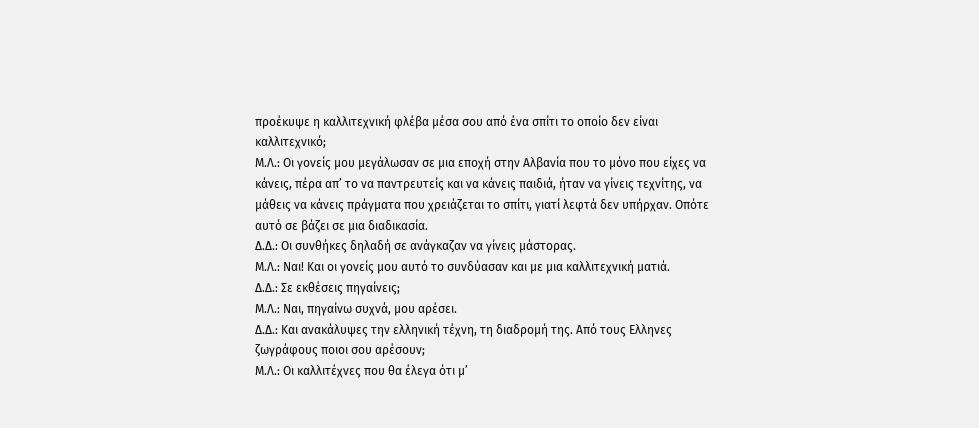προέκυψε η καλλιτεχνική φλέβα μέσα σου από ένα σπίτι το οποίο δεν είναι καλλιτεχνικό;
Μ.Λ.: Οι γονείς μου μεγάλωσαν σε μια εποχή στην Αλβανία που το μόνο που είχες να κάνεις, πέρα απ’ το να παντρευτείς και να κάνεις παιδιά, ήταν να γίνεις τεχνίτης, να μάθεις να κάνεις πράγματα που χρειάζεται το σπίτι, γιατί λεφτά δεν υπήρχαν. Οπότε αυτό σε βάζει σε μια διαδικασία.
Δ.Δ.: Οι συνθήκες δηλαδή σε ανάγκαζαν να γίνεις μάστορας.
Μ.Λ.: Ναι! Και οι γονείς μου αυτό το συνδύασαν και με μια καλλιτεχνική ματιά.
Δ.Δ.: Σε εκθέσεις πηγαίνεις;
Μ.Λ.: Ναι, πηγαίνω συχνά, μου αρέσει.
Δ.Δ.: Και ανακάλυψες την ελληνική τέχνη, τη διαδρομή της. Από τους Ελληνες ζωγράφους ποιοι σου αρέσουν;
Μ.Λ.: Οι καλλιτέχνες που θα έλεγα ότι μ’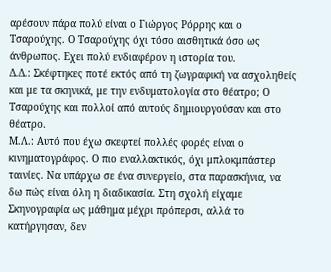αρέσουν πάρα πολύ είναι ο Γιώργος Ρόρρης και ο Τσαρούχης. Ο Τσαρούχης όχι τόσο αισθητικά όσο ως άνθρωπος. Εχει πολύ ενδιαφέρον η ιστορία του.
Δ.Δ.: Σκέφτηκες ποτέ εκτός από τη ζωγραφική να ασχοληθείς και με τα σκηνικά, με την ενδυματολογία στο θέατρο; Ο Τσαρούχης και πολλοί από αυτούς δημιουργούσαν και στο θέατρο.
Μ.Λ.: Αυτό που έχω σκεφτεί πολλές φορές είναι ο κινηματογράφος. Ο πιο εναλλακτικός, όχι μπλοκμπάστερ ταινίες. Να υπάρχω σε ένα συνεργείο, στα παρασκήνια, να δω πώς είναι όλη η διαδικασία. Στη σχολή είχαμε Σκηνογραφία ως μάθημα μέχρι πρόπερσι, αλλά το κατήργησαν, δεν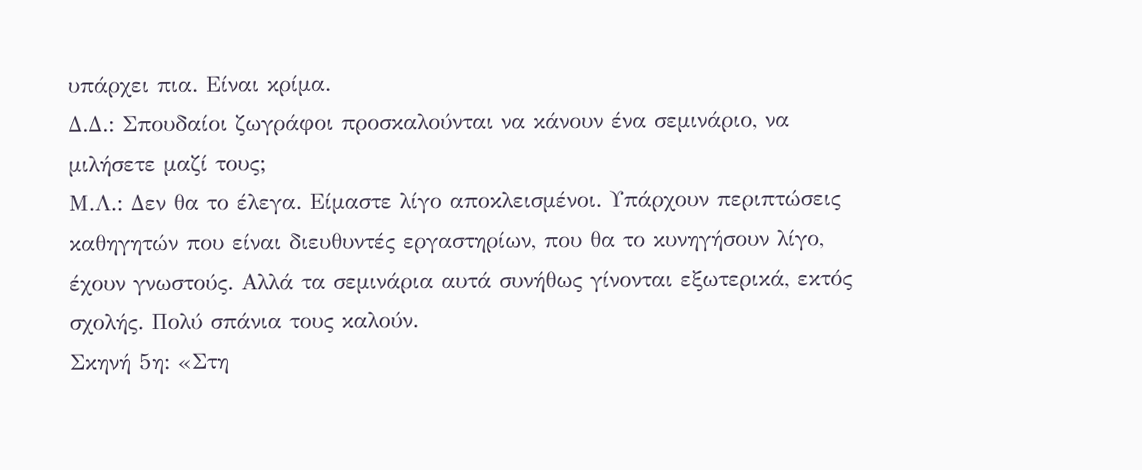υπάρχει πια. Είναι κρίμα.
Δ.Δ.: Σπουδαίοι ζωγράφοι προσκαλούνται να κάνουν ένα σεμινάριο, να μιλήσετε μαζί τους;
Μ.Λ.: Δεν θα το έλεγα. Είμαστε λίγο αποκλεισμένοι. Υπάρχουν περιπτώσεις καθηγητών που είναι διευθυντές εργαστηρίων, που θα το κυνηγήσουν λίγο, έχουν γνωστούς. Αλλά τα σεμινάρια αυτά συνήθως γίνονται εξωτερικά, εκτός σχολής. Πολύ σπάνια τους καλούν.
Σκηνή 5η: «Στη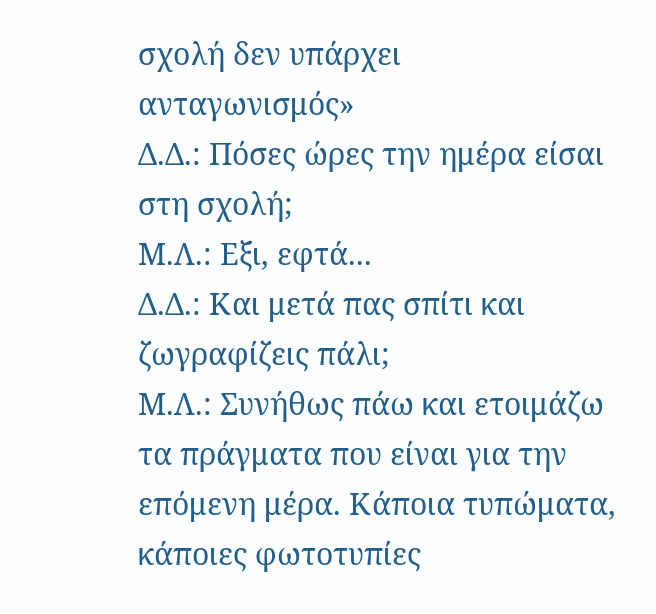σχολή δεν υπάρχει ανταγωνισμός»
Δ.Δ.: Πόσες ώρες την ημέρα είσαι στη σχολή;
Μ.Λ.: Εξι, εφτά...
Δ.Δ.: Και μετά πας σπίτι και ζωγραφίζεις πάλι;
Μ.Λ.: Συνήθως πάω και ετοιμάζω τα πράγματα που είναι για την επόμενη μέρα. Κάποια τυπώματα, κάποιες φωτοτυπίες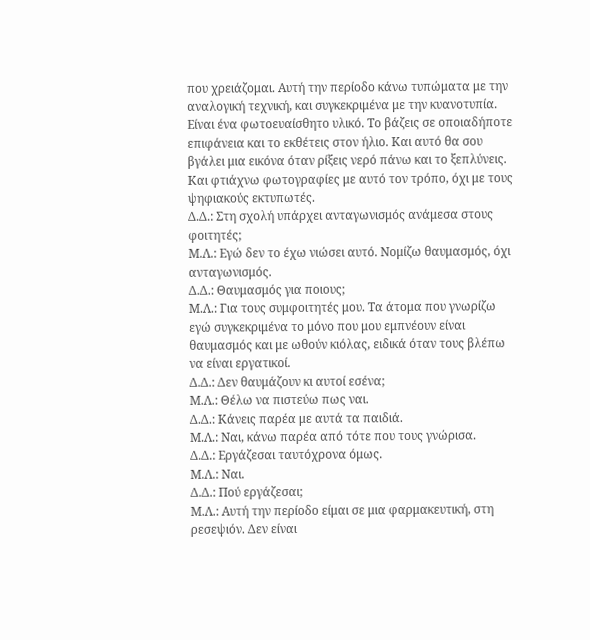που χρειάζομαι. Αυτή την περίοδο κάνω τυπώματα με την αναλογική τεχνική, και συγκεκριμένα με την κυανοτυπία. Είναι ένα φωτοευαίσθητο υλικό. Το βάζεις σε οποιαδήποτε επιφάνεια και το εκθέτεις στον ήλιο. Και αυτό θα σου βγάλει μια εικόνα όταν ρίξεις νερό πάνω και το ξεπλύνεις. Και φτιάχνω φωτογραφίες με αυτό τον τρόπο, όχι με τους ψηφιακούς εκτυπωτές.
Δ.Δ.: Στη σχολή υπάρχει ανταγωνισμός ανάμεσα στους φοιτητές;
Μ.Λ.: Εγώ δεν το έχω νιώσει αυτό. Νομίζω θαυμασμός, όχι ανταγωνισμός.
Δ.Δ.: Θαυμασμός για ποιους;
Μ.Λ.: Για τους συμφοιτητές μου. Τα άτομα που γνωρίζω εγώ συγκεκριμένα το μόνο που μου εμπνέουν είναι θαυμασμός και με ωθούν κιόλας, ειδικά όταν τους βλέπω να είναι εργατικοί.
Δ.Δ.: Δεν θαυμάζουν κι αυτοί εσένα;
Μ.Λ.: Θέλω να πιστεύω πως ναι.
Δ.Δ.: Κάνεις παρέα με αυτά τα παιδιά.
Μ.Λ.: Ναι, κάνω παρέα από τότε που τους γνώρισα.
Δ.Δ.: Εργάζεσαι ταυτόχρονα όμως.
Μ.Λ.: Ναι.
Δ.Δ.: Πού εργάζεσαι;
Μ.Λ.: Αυτή την περίοδο είμαι σε μια φαρμακευτική, στη ρεσεψιόν. Δεν είναι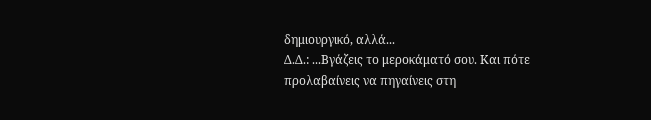δημιουργικό, αλλά...
Δ.Δ.: ...Βγάζεις το μεροκάματό σου. Και πότε προλαβαίνεις να πηγαίνεις στη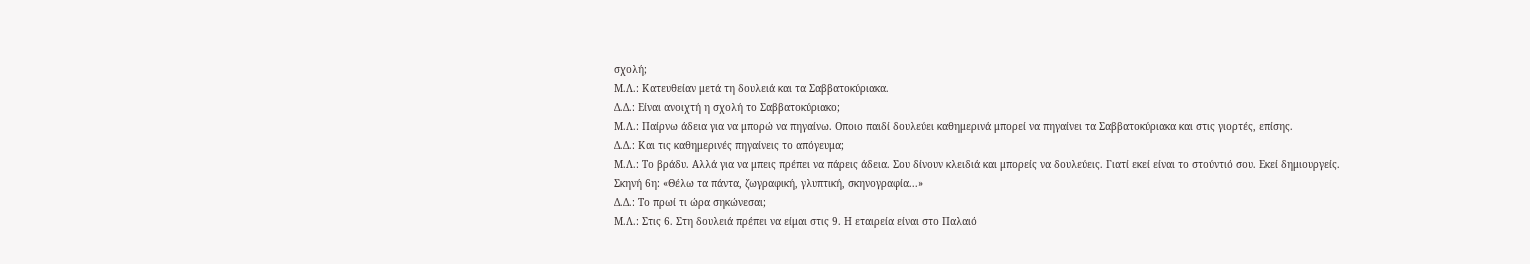σχολή;
Μ.Λ.: Κατευθείαν μετά τη δουλειά και τα Σαββατοκύριακα.
Δ.Δ.: Είναι ανοιχτή η σχολή το Σαββατοκύριακο;
Μ.Λ.: Παίρνω άδεια για να μπορώ να πηγαίνω. Οποιο παιδί δουλεύει καθημερινά μπορεί να πηγαίνει τα Σαββατοκύριακα και στις γιορτές, επίσης.
Δ.Δ.: Και τις καθημερινές πηγαίνεις το απόγευμα;
Μ.Λ.: Το βράδυ. Αλλά για να μπεις πρέπει να πάρεις άδεια. Σου δίνουν κλειδιά και μπορείς να δουλεύεις. Γιατί εκεί είναι το στούντιό σου. Εκεί δημιουργείς.
Σκηνή 6η: «Θέλω τα πάντα, ζωγραφική, γλυπτική, σκηνογραφία...»
Δ.Δ.: Το πρωί τι ώρα σηκώνεσαι;
Μ.Λ.: Στις 6. Στη δουλειά πρέπει να είμαι στις 9. Η εταιρεία είναι στο Παλαιό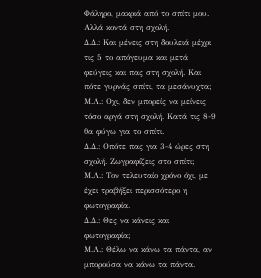Φάληρο, μακριά από το σπίτι μου. Αλλά κοντά στη σχολή.
Δ.Δ.: Και μένεις στη δουλειά μέχρι τις 5 το απόγευμα και μετά φεύγεις και πας στη σχολή. Και πότε γυρνάς σπίτι, τα μεσάνυχτα;
Μ.Λ.: Οχι, δεν μπορείς να μείνεις τόσο αργά στη σχολή. Κατά τις 8-9 θα φύγω για το σπίτι.
Δ.Δ.: Οπότε πας για 3-4 ώρες στη σχολή. Ζωγραφίζεις στο σπίτι;
Μ.Λ.: Τον τελευταίο χρόνο όχι, με έχει τραβήξει περισσότερο η φωτογραφία.
Δ.Δ.: Θες να κάνεις και φωτογραφία;
Μ.Λ.: Θέλω να κάνω τα πάντα, αν μπορούσα να κάνω τα πάντα.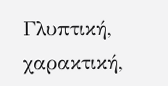Γλυπτική, χαρακτική,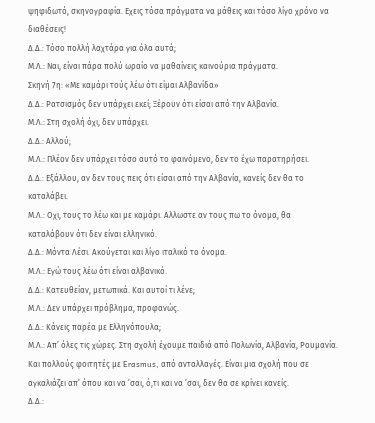ψηφιδωτό, σκηνογραφία. Εχεις τόσα πράγματα να μάθεις και τόσο λίγο χρόνο να διαθέσεις!
Δ.Δ.: Τόσο πολλή λαχτάρα για όλα αυτά;
Μ.Λ.: Ναι, είναι πάρα πολύ ωραίο να μαθαίνεις καινούρια πράγματα.
Σκηνή 7η: «Με καμάρι τούς λέω ότι είμαι Αλβανίδα»
Δ.Δ.: Ρατσισμός δεν υπάρχει εκεί; Ξέρουν ότι είσαι από την Αλβανία.
Μ.Λ.: Στη σχολή όχι, δεν υπάρχει.
Δ.Δ.: Αλλού;
Μ.Λ.: Πλέον δεν υπάρχει τόσο αυτό το φαινόμενο, δεν το έχω παρατηρήσει.
Δ.Δ.: Εξάλλου, αν δεν τους πεις ότι είσαι από την Αλβανία, κανείς δεν θα το καταλάβει.
Μ.Λ.: Οχι, τους το λέω και με καμάρι. Αλλωστε αν τους πω το όνομα, θα καταλάβουν ότι δεν είναι ελληνικό.
Δ.Δ.: Μόντα Λέσι. Ακούγεται και λίγο ιταλικό το όνομα.
Μ.Λ.: Εγώ τους λέω ότι είναι αλβανικό.
Δ.Δ.: Κατευθείαν, μετωπικά. Και αυτοί τι λένε;
Μ.Λ.: Δεν υπάρχει πρόβλημα, προφανώς.
Δ.Δ.: Κάνεις παρέα με Ελληνόπουλα;
Μ.Λ.: Απ’ όλες τις χώρες. Στη σχολή έχουμε παιδιά από Πολωνία, Αλβανία, Ρουμανία. Και πολλούς φοιτητές με Erasmus, από ανταλλαγές. Είναι μια σχολή που σε αγκαλιάζει απ’ όπου και να ’σαι, ό,τι και να ’σαι, δεν θα σε κρίνει κανείς.
Δ.Δ.: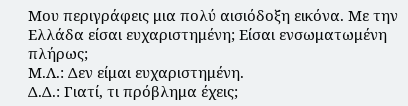Μου περιγράφεις μια πολύ αισιόδοξη εικόνα. Με την Ελλάδα είσαι ευχαριστημένη; Είσαι ενσωματωμένη πλήρως;
Μ.Λ.: Δεν είμαι ευχαριστημένη.
Δ.Δ.: Γιατί, τι πρόβλημα έχεις;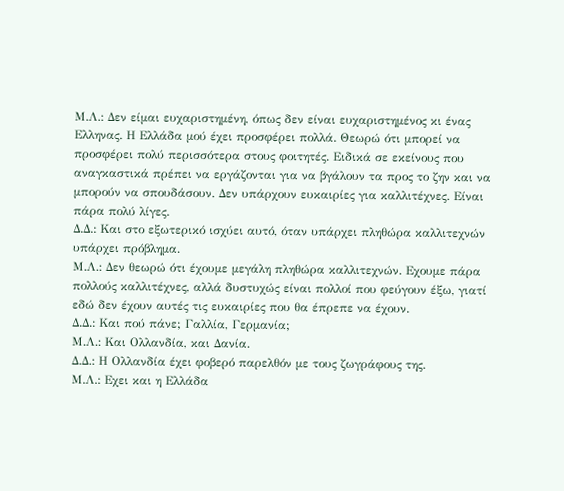Μ.Λ.: Δεν είμαι ευχαριστημένη, όπως δεν είναι ευχαριστημένος κι ένας Ελληνας. Η Ελλάδα μού έχει προσφέρει πολλά. Θεωρώ ότι μπορεί να προσφέρει πολύ περισσότερα στους φοιτητές. Ειδικά σε εκείνους που αναγκαστικά πρέπει να εργάζονται για να βγάλουν τα προς το ζην και να μπορούν να σπουδάσουν. Δεν υπάρχουν ευκαιρίες για καλλιτέχνες. Είναι πάρα πολύ λίγες.
Δ.Δ.: Και στο εξωτερικό ισχύει αυτό, όταν υπάρχει πληθώρα καλλιτεχνών υπάρχει πρόβλημα.
Μ.Λ.: Δεν θεωρώ ότι έχουμε μεγάλη πληθώρα καλλιτεχνών. Εχουμε πάρα πολλούς καλλιτέχνες, αλλά δυστυχώς είναι πολλοί που φεύγουν έξω, γιατί εδώ δεν έχουν αυτές τις ευκαιρίες που θα έπρεπε να έχουν.
Δ.Δ.: Και πού πάνε; Γαλλία, Γερμανία;
Μ.Λ.: Και Ολλανδία, και Δανία.
Δ.Δ.: Η Ολλανδία έχει φοβερό παρελθόν με τους ζωγράφους της.
Μ.Λ.: Εχει και η Ελλάδα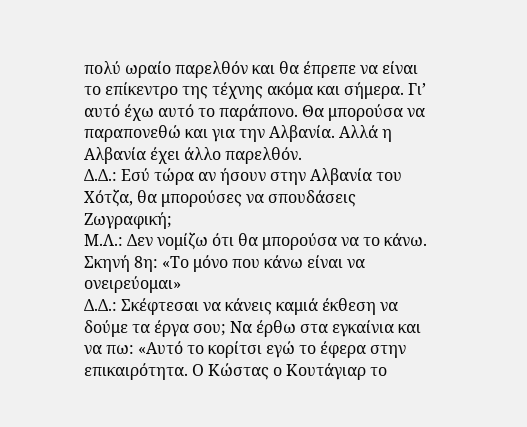πολύ ωραίο παρελθόν και θα έπρεπε να είναι το επίκεντρο της τέχνης ακόμα και σήμερα. Γι’ αυτό έχω αυτό το παράπονο. Θα μπορούσα να παραπονεθώ και για την Αλβανία. Αλλά η Αλβανία έχει άλλο παρελθόν.
Δ.Δ.: Εσύ τώρα αν ήσουν στην Αλβανία του Χότζα, θα μπορούσες να σπουδάσεις Ζωγραφική;
Μ.Λ.: Δεν νομίζω ότι θα μπορούσα να το κάνω.
Σκηνή 8η: «Το μόνο που κάνω είναι να ονειρεύομαι»
Δ.Δ.: Σκέφτεσαι να κάνεις καμιά έκθεση να δούμε τα έργα σου; Να έρθω στα εγκαίνια και να πω: «Αυτό το κορίτσι εγώ το έφερα στην επικαιρότητα. Ο Κώστας ο Κουτάγιαρ το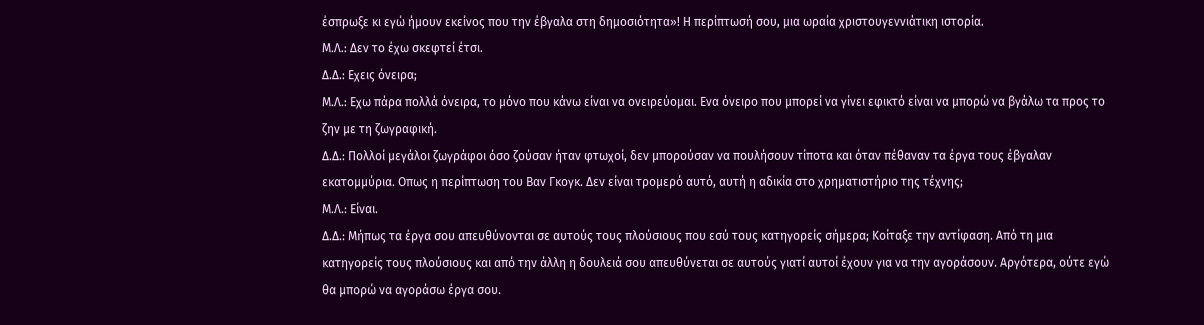έσπρωξε κι εγώ ήμουν εκείνος που την έβγαλα στη δημοσιότητα»! Η περίπτωσή σου, μια ωραία χριστουγεννιάτικη ιστορία.
Μ.Λ.: Δεν το έχω σκεφτεί έτσι.
Δ.Δ.: Εχεις όνειρα;
Μ.Λ.: Εχω πάρα πολλά όνειρα, το μόνο που κάνω είναι να ονειρεύομαι. Ενα όνειρο που μπορεί να γίνει εφικτό είναι να μπορώ να βγάλω τα προς το ζην με τη ζωγραφική.
Δ.Δ.: Πολλοί μεγάλοι ζωγράφοι όσο ζούσαν ήταν φτωχοί, δεν μπορούσαν να πουλήσουν τίποτα και όταν πέθαναν τα έργα τους έβγαλαν εκατομμύρια. Οπως η περίπτωση του Βαν Γκογκ. Δεν είναι τρομερό αυτό, αυτή η αδικία στο χρηματιστήριο της τέχνης;
Μ.Λ.: Είναι.
Δ.Δ.: Μήπως τα έργα σου απευθύνονται σε αυτούς τους πλούσιους που εσύ τους κατηγορείς σήμερα; Κοίταξε την αντίφαση. Από τη μια κατηγορείς τους πλούσιους και από την άλλη η δουλειά σου απευθύνεται σε αυτούς γιατί αυτοί έχουν για να την αγοράσουν. Αργότερα, ούτε εγώ θα μπορώ να αγοράσω έργα σου.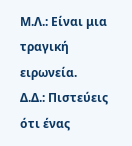Μ.Λ.: Είναι μια τραγική ειρωνεία.
Δ.Δ.: Πιστεύεις ότι ένας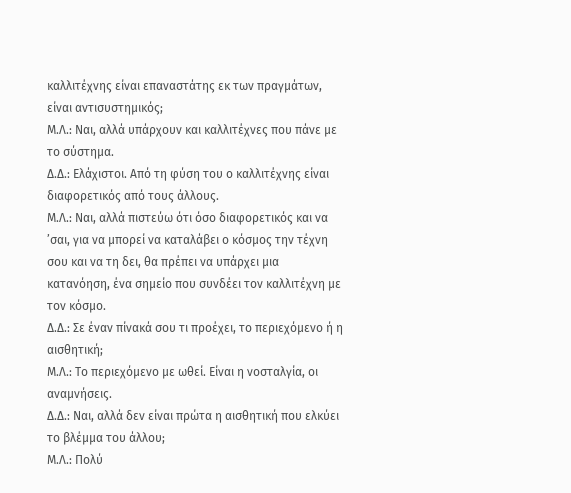καλλιτέχνης είναι επαναστάτης εκ των πραγμάτων, είναι αντισυστημικός;
Μ.Λ.: Ναι, αλλά υπάρχουν και καλλιτέχνες που πάνε με το σύστημα.
Δ.Δ.: Ελάχιστοι. Από τη φύση του ο καλλιτέχνης είναι διαφορετικός από τους άλλους.
Μ.Λ.: Ναι, αλλά πιστεύω ότι όσο διαφορετικός και να ’σαι, για να μπορεί να καταλάβει ο κόσμος την τέχνη σου και να τη δει, θα πρέπει να υπάρχει μια κατανόηση, ένα σημείο που συνδέει τον καλλιτέχνη με τον κόσμο.
Δ.Δ.: Σε έναν πίνακά σου τι προέχει, το περιεχόμενο ή η αισθητική;
Μ.Λ.: Το περιεχόμενο με ωθεί. Είναι η νοσταλγία, οι αναμνήσεις.
Δ.Δ.: Ναι, αλλά δεν είναι πρώτα η αισθητική που ελκύει το βλέμμα του άλλου;
Μ.Λ.: Πολύ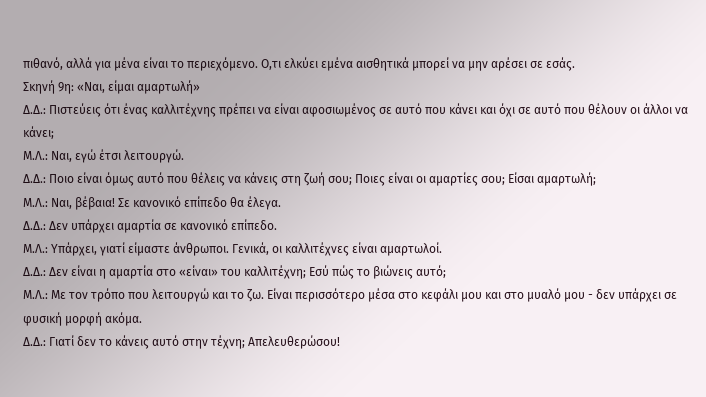πιθανό, αλλά για μένα είναι το περιεχόμενο. Ο,τι ελκύει εμένα αισθητικά μπορεί να μην αρέσει σε εσάς.
Σκηνή 9η: «Ναι, είμαι αμαρτωλή»
Δ.Δ.: Πιστεύεις ότι ένας καλλιτέχνης πρέπει να είναι αφοσιωμένος σε αυτό που κάνει και όχι σε αυτό που θέλουν οι άλλοι να κάνει;
Μ.Λ.: Ναι, εγώ έτσι λειτουργώ.
Δ.Δ.: Ποιο είναι όμως αυτό που θέλεις να κάνεις στη ζωή σου; Ποιες είναι οι αμαρτίες σου; Είσαι αμαρτωλή;
Μ.Λ.: Ναι, βέβαια! Σε κανονικό επίπεδο θα έλεγα.
Δ.Δ.: Δεν υπάρχει αμαρτία σε κανονικό επίπεδο.
Μ.Λ.: Υπάρχει, γιατί είμαστε άνθρωποι. Γενικά, οι καλλιτέχνες είναι αμαρτωλοί.
Δ.Δ.: Δεν είναι η αμαρτία στο «είναι» του καλλιτέχνη; Εσύ πώς το βιώνεις αυτό;
Μ.Λ.: Με τον τρόπο που λειτουργώ και το ζω. Είναι περισσότερο μέσα στο κεφάλι μου και στο μυαλό μου - δεν υπάρχει σε φυσική μορφή ακόμα.
Δ.Δ.: Γιατί δεν το κάνεις αυτό στην τέχνη; Απελευθερώσου!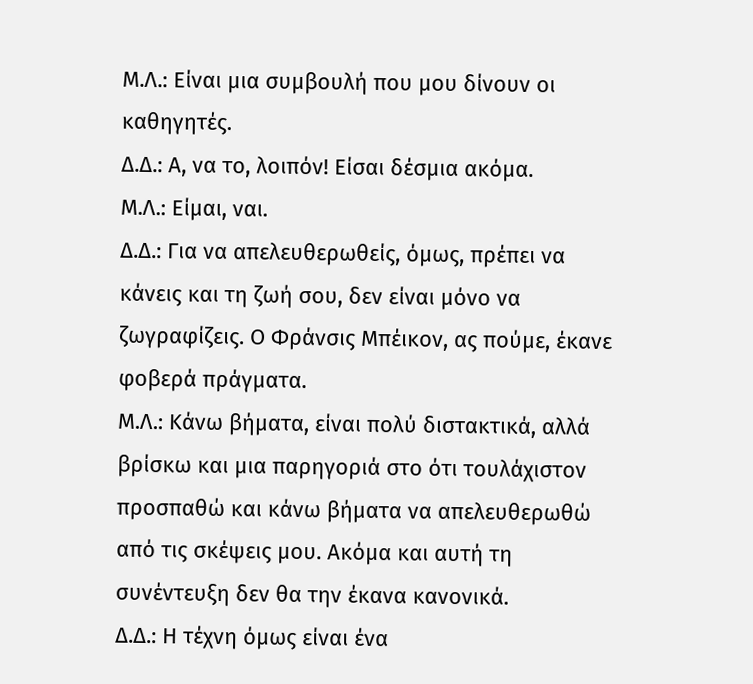Μ.Λ.: Είναι μια συμβουλή που μου δίνουν οι καθηγητές.
Δ.Δ.: Α, να το, λοιπόν! Είσαι δέσμια ακόμα.
Μ.Λ.: Είμαι, ναι.
Δ.Δ.: Για να απελευθερωθείς, όμως, πρέπει να κάνεις και τη ζωή σου, δεν είναι μόνο να ζωγραφίζεις. Ο Φράνσις Μπέικον, ας πούμε, έκανε φοβερά πράγματα.
Μ.Λ.: Κάνω βήματα, είναι πολύ διστακτικά, αλλά βρίσκω και μια παρηγοριά στο ότι τουλάχιστον προσπαθώ και κάνω βήματα να απελευθερωθώ από τις σκέψεις μου. Ακόμα και αυτή τη συνέντευξη δεν θα την έκανα κανονικά.
Δ.Δ.: Η τέχνη όμως είναι ένα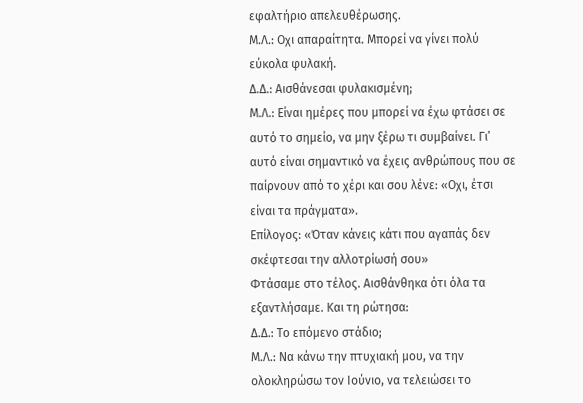εφαλτήριο απελευθέρωσης.
Μ.Λ.: Οχι απαραίτητα. Μπορεί να γίνει πολύ εύκολα φυλακή.
Δ.Δ.: Αισθάνεσαι φυλακισμένη;
Μ.Λ.: Είναι ημέρες που μπορεί να έχω φτάσει σε αυτό το σημείο, να μην ξέρω τι συμβαίνει. Γι’ αυτό είναι σημαντικό να έχεις ανθρώπους που σε παίρνουν από το χέρι και σου λένε: «Οχι, έτσι είναι τα πράγματα».
Επίλογος: «Όταν κάνεις κάτι που αγαπάς δεν σκέφτεσαι την αλλοτρίωσή σου»
Φτάσαμε στο τέλος. Αισθάνθηκα ότι όλα τα εξαντλήσαμε. Και τη ρώτησα:
Δ.Δ.: Το επόμενο στάδιο;
Μ.Λ.: Να κάνω την πτυχιακή μου, να την ολοκληρώσω τον Ιούνιο, να τελειώσει το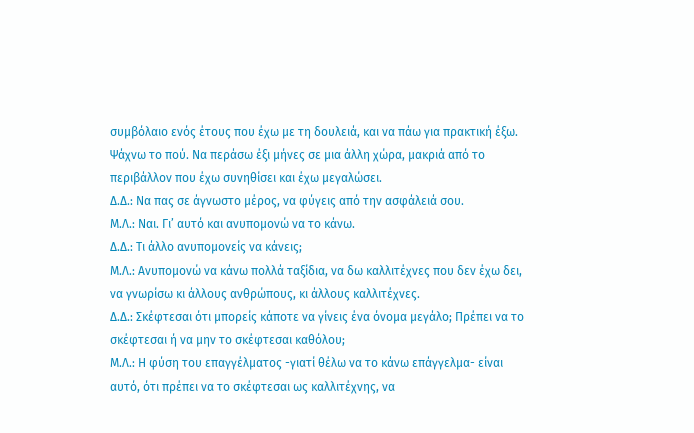συμβόλαιο ενός έτους που έχω με τη δουλειά, και να πάω για πρακτική έξω. Ψάχνω το πού. Να περάσω έξι μήνες σε μια άλλη χώρα, μακριά από το περιβάλλον που έχω συνηθίσει και έχω μεγαλώσει.
Δ.Δ.: Να πας σε άγνωστο μέρος, να φύγεις από την ασφάλειά σου.
Μ.Λ.: Ναι. Γι’ αυτό και ανυπομονώ να το κάνω.
Δ.Δ.: Τι άλλο ανυπομονείς να κάνεις;
Μ.Λ.: Ανυπομονώ να κάνω πολλά ταξίδια, να δω καλλιτέχνες που δεν έχω δει, να γνωρίσω κι άλλους ανθρώπους, κι άλλους καλλιτέχνες.
Δ.Δ.: Σκέφτεσαι ότι μπορείς κάποτε να γίνεις ένα όνομα μεγάλο; Πρέπει να το σκέφτεσαι ή να μην το σκέφτεσαι καθόλου;
Μ.Λ.: Η φύση του επαγγέλματος -γιατί θέλω να το κάνω επάγγελμα- είναι αυτό, ότι πρέπει να το σκέφτεσαι ως καλλιτέχνης, να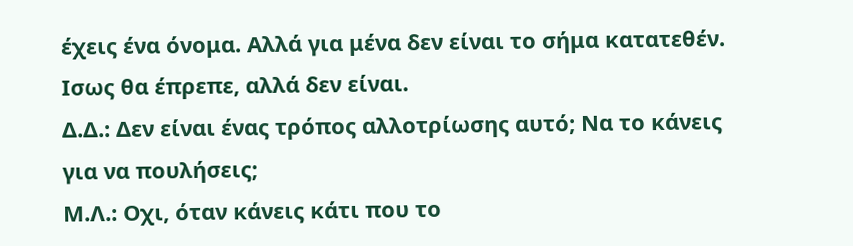έχεις ένα όνομα. Αλλά για μένα δεν είναι το σήμα κατατεθέν. Ισως θα έπρεπε, αλλά δεν είναι.
Δ.Δ.: Δεν είναι ένας τρόπος αλλοτρίωσης αυτό; Να το κάνεις για να πουλήσεις;
Μ.Λ.: Οχι, όταν κάνεις κάτι που το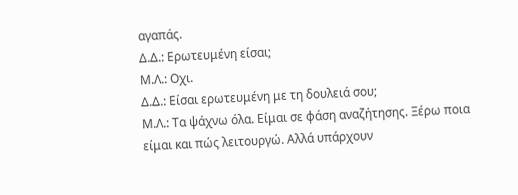αγαπάς.
Δ.Δ.: Ερωτευμένη είσαι;
Μ.Λ.: Οχι.
Δ.Δ.: Είσαι ερωτευμένη με τη δουλειά σου;
Μ.Λ.: Τα ψάχνω όλα. Είμαι σε φάση αναζήτησης. Ξέρω ποια είμαι και πώς λειτουργώ. Αλλά υπάρχουν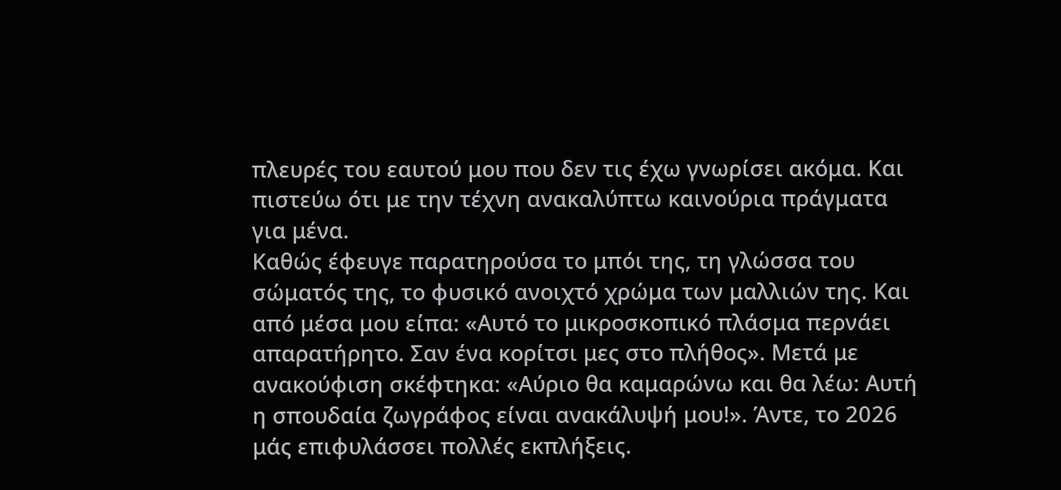πλευρές του εαυτού μου που δεν τις έχω γνωρίσει ακόμα. Και πιστεύω ότι με την τέχνη ανακαλύπτω καινούρια πράγματα για μένα.
Καθώς έφευγε παρατηρούσα το μπόι της, τη γλώσσα του σώματός της, το φυσικό ανοιχτό χρώμα των μαλλιών της. Και από μέσα μου είπα: «Αυτό το μικροσκοπικό πλάσμα περνάει απαρατήρητο. Σαν ένα κορίτσι μες στο πλήθος». Μετά με ανακούφιση σκέφτηκα: «Αύριο θα καμαρώνω και θα λέω: Αυτή η σπουδαία ζωγράφος είναι ανακάλυψή μου!». Άντε, το 2026 μάς επιφυλάσσει πολλές εκπλήξεις.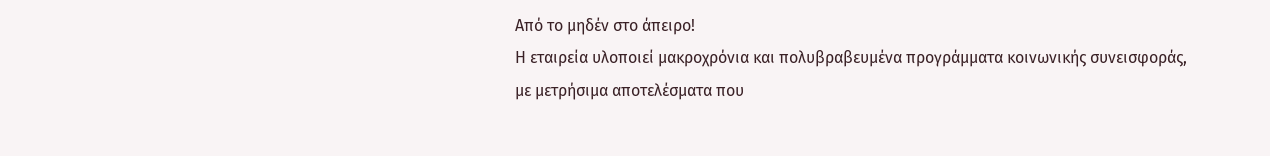Από το μηδέν στο άπειρο!
Η εταιρεία υλοποιεί μακροχρόνια και πολυβραβευμένα προγράμματα κοινωνικής συνεισφοράς, με μετρήσιμα αποτελέσματα που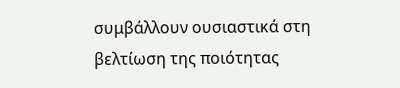συμβάλλουν ουσιαστικά στη βελτίωση της ποιότητας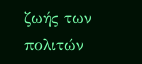ζωής των πολιτών